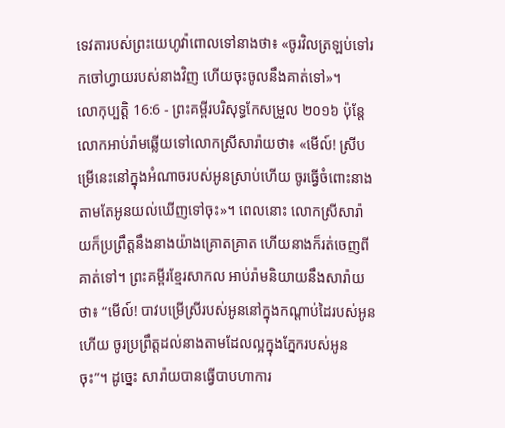ទេវតារបស់ព្រះយេហូវ៉ាពោលទៅនាងថា៖ «ចូរវិលត្រឡប់ទៅរកចៅហ្វាយរបស់នាងវិញ ហើយចុះចូលនឹងគាត់ទៅ»។
លោកុប្បត្តិ 16:6 - ព្រះគម្ពីរបរិសុទ្ធកែសម្រួល ២០១៦ ប៉ុន្ដែ លោកអាប់រ៉ាមឆ្លើយទៅលោកស្រីសារ៉ាយថា៖ «មើល៍! ស្រីបម្រើនេះនៅក្នុងអំណាចរបស់អូនស្រាប់ហើយ ចូរធ្វើចំពោះនាងតាមតែអូនយល់ឃើញទៅចុះ»។ ពេលនោះ លោកស្រីសារ៉ាយក៏ប្រព្រឹត្តនឹងនាងយ៉ាងគ្រោតគ្រាត ហើយនាងក៏រត់ចេញពីគាត់ទៅ។ ព្រះគម្ពីរខ្មែរសាកល អាប់រ៉ាមនិយាយនឹងសារ៉ាយថា៖ “មើល៍! បាវបម្រើស្រីរបស់អូននៅក្នុងកណ្ដាប់ដៃរបស់អូនហើយ ចូរប្រព្រឹត្តដល់នាងតាមដែលល្អក្នុងភ្នែករបស់អូនចុះ”។ ដូច្នេះ សារ៉ាយបានធ្វើបាបហាការ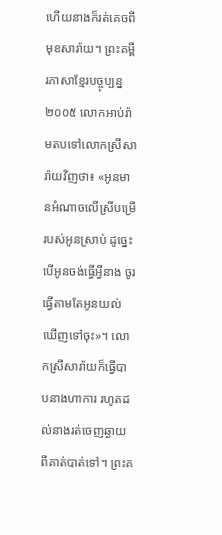ហើយនាងក៏រត់គេចពីមុខសារ៉ាយ។ ព្រះគម្ពីរភាសាខ្មែរបច្ចុប្បន្ន ២០០៥ លោកអាប់រ៉ាមតបទៅលោកស្រីសារ៉ាយវិញថា៖ «អូនមានអំណាចលើស្រីបម្រើរបស់អូនស្រាប់ ដូច្នេះ បើអូនចង់ធ្វើអ្វីនាង ចូរធ្វើតាមតែអូនយល់ឃើញទៅចុះ»។ លោកស្រីសារ៉ាយក៏ធ្វើបាបនាងហាការ រហូតដល់នាងរត់ចេញឆ្ងាយពីគាត់បាត់ទៅ។ ព្រះគ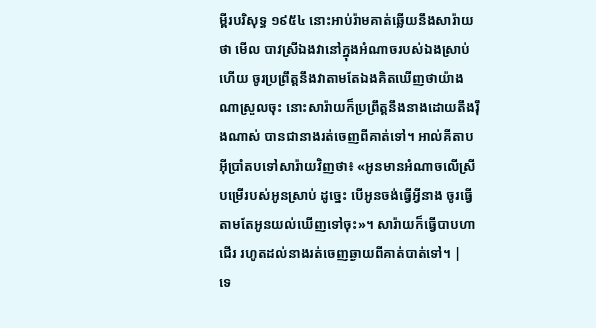ម្ពីរបរិសុទ្ធ ១៩៥៤ នោះអាប់រ៉ាមគាត់ឆ្លើយនឹងសារ៉ាយថា មើល បាវស្រីឯងវានៅក្នុងអំណាចរបស់ឯងស្រាប់ហើយ ចូរប្រព្រឹត្តនឹងវាតាមតែឯងគិតឃើញថាយ៉ាងណាស្រួលចុះ នោះសារ៉ាយក៏ប្រព្រឹត្តនឹងនាងដោយតឹងរ៉ឹងណាស់ បានជានាងរត់ចេញពីគាត់ទៅ។ អាល់គីតាប អ៊ីប្រាំតបទៅសារ៉ាយវិញថា៖ «អូនមានអំណាចលើស្រីបម្រើរបស់អូនស្រាប់ ដូច្នេះ បើអូនចង់ធ្វើអ្វីនាង ចូរធ្វើតាមតែអូនយល់ឃើញទៅចុះ»។ សារ៉ាយក៏ធ្វើបាបហាជើរ រហូតដល់នាងរត់ចេញឆ្ងាយពីគាត់បាត់ទៅ។ |
ទេ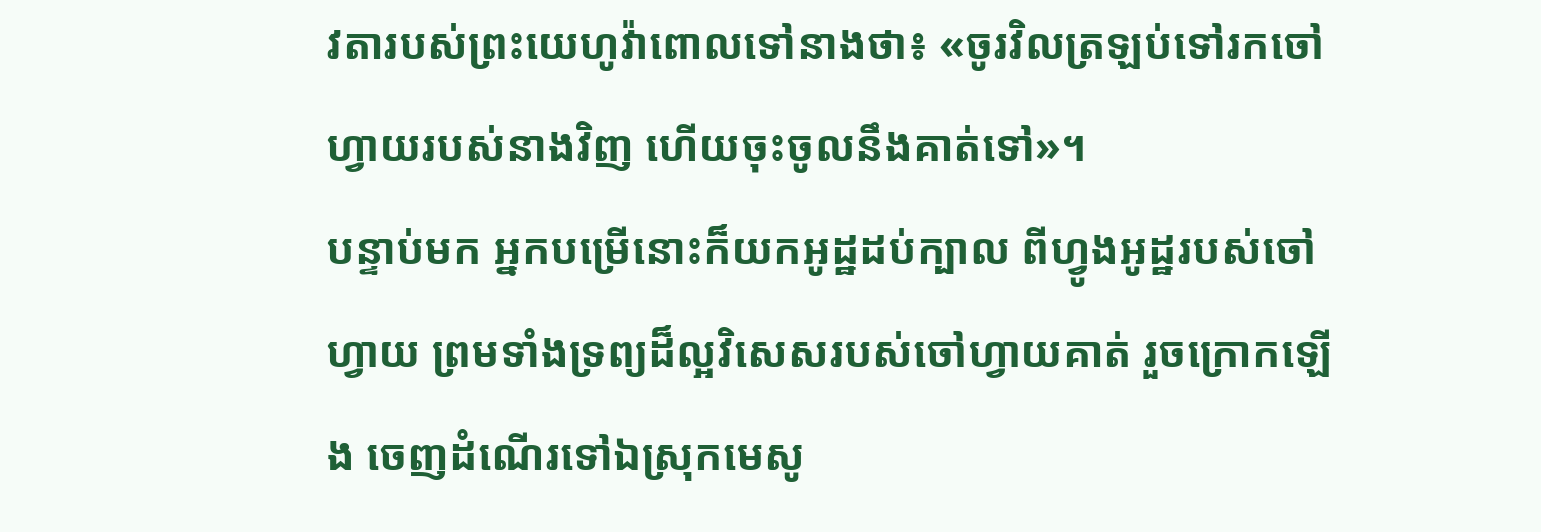វតារបស់ព្រះយេហូវ៉ាពោលទៅនាងថា៖ «ចូរវិលត្រឡប់ទៅរកចៅហ្វាយរបស់នាងវិញ ហើយចុះចូលនឹងគាត់ទៅ»។
បន្ទាប់មក អ្នកបម្រើនោះក៏យកអូដ្ឋដប់ក្បាល ពីហ្វូងអូដ្ឋរបស់ចៅហ្វាយ ព្រមទាំងទ្រព្យដ៏ល្អវិសេសរបស់ចៅហ្វាយគាត់ រួចក្រោកឡើង ចេញដំណើរទៅឯស្រុកមេសូ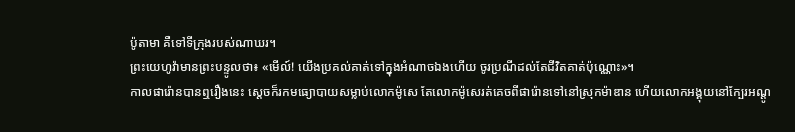ប៉ូតាមា គឺទៅទីក្រុងរបស់ណាឃរ។
ព្រះយេហូវ៉ាមានព្រះបន្ទូលថា៖ «មើល៍! យើងប្រគល់គាត់ទៅក្នុងអំណាចឯងហើយ ចូរប្រណីដល់តែជីវិតគាត់ប៉ុណ្ណោះ»។
កាលផារ៉ោនបានឮរឿងនេះ ស្ដេចក៏រកមធ្យោបាយសម្លាប់លោកម៉ូសេ តែលោកម៉ូសេរត់គេចពីផារ៉ោនទៅនៅស្រុកម៉ាឌាន ហើយលោកអង្គុយនៅក្បែរអណ្តូ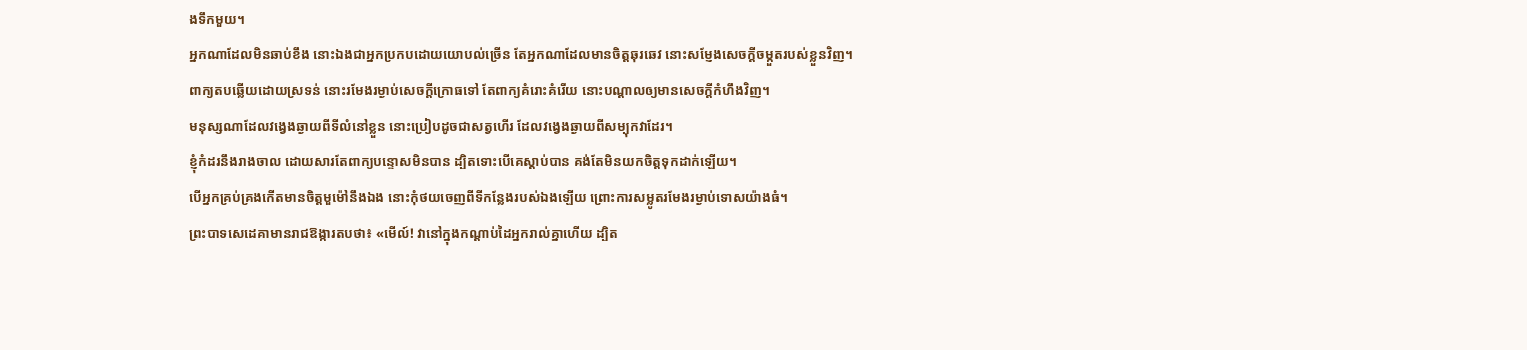ងទឹកមួយ។
អ្នកណាដែលមិនឆាប់ខឹង នោះឯងជាអ្នកប្រកបដោយយោបល់ច្រើន តែអ្នកណាដែលមានចិត្តឆុរឆេវ នោះសម្ញែងសេចក្ដីចម្កួតរបស់ខ្លួនវិញ។
ពាក្យតបឆ្លើយដោយស្រទន់ នោះរមែងរម្ងាប់សេចក្ដីក្រោធទៅ តែពាក្យគំរោះគំរើយ នោះបណ្ដាលឲ្យមានសេចក្ដីកំហឹងវិញ។
មនុស្សណាដែលវង្វេងឆ្ងាយពីទីលំនៅខ្លួន នោះប្រៀបដូចជាសត្វហើរ ដែលវង្វេងឆ្ងាយពីសម្បុកវាដែរ។
ខ្ញុំកំដរនឹងរាងចាល ដោយសារតែពាក្យបន្ទោសមិនបាន ដ្បិតទោះបើគេស្តាប់បាន គង់តែមិនយកចិត្តទុកដាក់ឡើយ។
បើអ្នកគ្រប់គ្រងកើតមានចិត្តមួម៉ៅនឹងឯង នោះកុំថយចេញពីទីកន្លែងរបស់ឯងឡើយ ព្រោះការសម្លូតរមែងរម្ងាប់ទោសយ៉ាងធំ។
ព្រះបាទសេដេគាមានរាជឱង្ការតបថា៖ «មើល៍! វានៅក្នុងកណ្ដាប់ដៃអ្នករាល់គ្នាហើយ ដ្បិត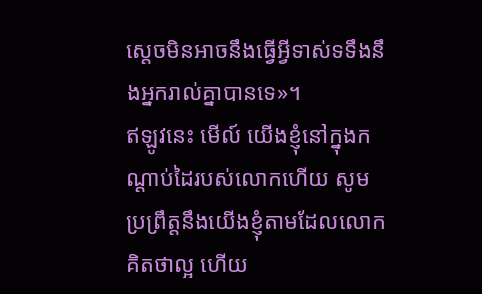ស្តេចមិនអាចនឹងធ្វើអ្វីទាស់ទទឹងនឹងអ្នករាល់គ្នាបានទេ»។
ឥឡូវនេះ មើល៍ យើងខ្ញុំនៅក្នុងកណ្ដាប់ដៃរបស់លោកហើយ សូមប្រព្រឹត្តនឹងយើងខ្ញុំតាមដែលលោកគិតថាល្អ ហើយ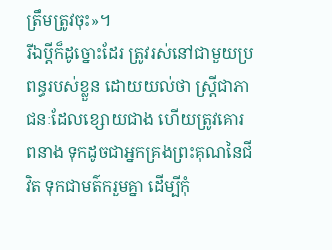ត្រឹមត្រូវចុះ»។
រីឯប្ដីក៏ដូច្នោះដែរ ត្រូវរស់នៅជាមួយប្រពន្ធរបស់ខ្លួន ដោយយល់ថា ស្ត្រីជាភាជនៈដែលខ្សោយជាង ហើយត្រូវគោរពនាង ទុកដូចជាអ្នកគ្រងព្រះគុណនៃជីវិត ទុកជាមត៌ករួមគ្នា ដើម្បីកុំ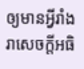ឲ្យមានអ្វីរាំងរាសេចក្តីអធិ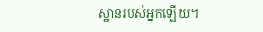ស្ឋានរបស់អ្នកឡើយ។